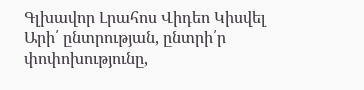Գլխավոր Լրահոս Վիդեո Կիսվել
Արի՛ ընտրության, ընտրի՛ր փոփոխությունը,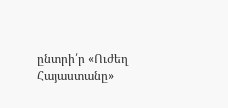ընտրի՛ր «Ուժեղ Հայաստանը»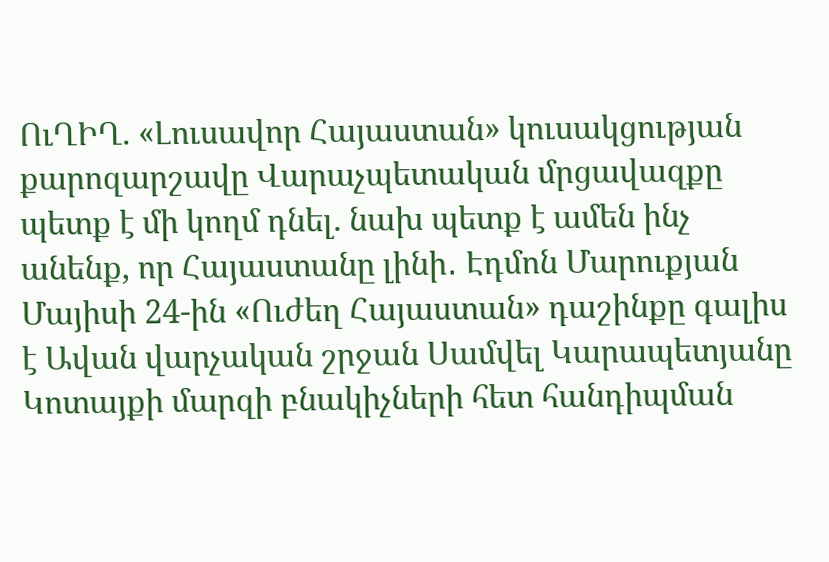ՈւՂԻՂ. «Լուսավոր Հայաստան» կուսակցության քարոզարշավը Վարաչպետական մրցավազքը պետք է մի կողմ դնել. նախ պետք է ամեն ինչ անենք, որ Հայաստանը լինի․ Էդմոն Մարուքյան Մայիսի 24-ին «Ուժեղ Հայաստան» դաշինքը գալիս է Ավան վարչական շրջան Սամվել Կարապետյանը Կոտայքի մարզի բնակիչների հետ հանդիպման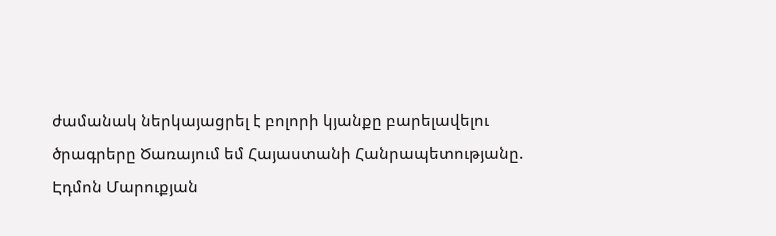ժամանակ ներկայացրել է բոլորի կյանքը բարելավելու ծրագրերը Ծառայում եմ Հայաստանի Հանրապետությանը. Էդմոն Մարուքյան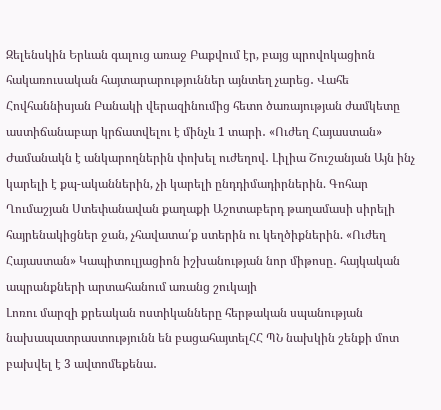Զելենսկին Երևան գալուց առաջ Բաքվում էր, բայց պրովոկացիոն հակառուսական հայտարարություններ այնտեղ չարեց․ Վահե Հովհաննիսյան Բանակի վերազինումից հետո ծառայության ժամկետը աստիճանաբար կրճատվելու է մինչև 1 տարի․ «Ուժեղ Հայաստան» Ժամանակն է անկարողներին փոխել ուժեղով․ Լիլիա Շուշանյան Այն ինչ կարելի է քպ-ականներին, չի կարելի ընդդիմադիրներին. Գոհար Ղումաշյան Ստեփանավան քաղաքի Աշոտաբերդ թաղամասի սիրելի հայրենակիցներ ջան, չհավատա՛ք ստերին ու կեղծիքներին. «Ուժեղ Հայաստան» Կապիտուլյացիոն իշխանության նոր միթոսը․ հայկական ապրանքների արտահանում առանց շուկայի
Լոռու մարզի քրեական ոստիկանները հերթական սպանության նախապատրաստությունն են բացահայտելՀՀ ՊՆ նախկին շենքի մոտ բախվել է 3 ավտոմեքենա․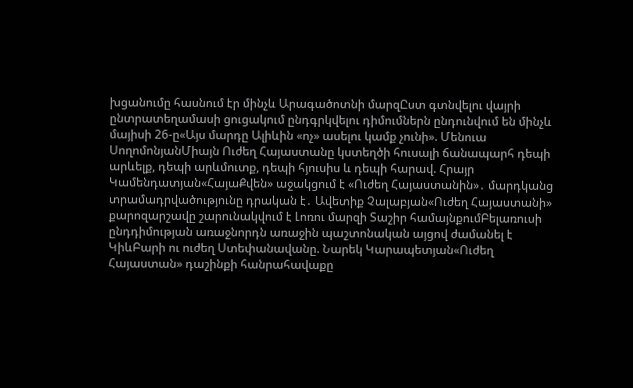խցանումը հասնում էր մինչև Արագածոտնի մարզԸստ գտնվելու վայրի ընտրատեղամասի ցուցակում ընդգրկվելու դիմումներն ընդունվում են մինչև մայիսի 26-ը«Այս մարդը Ալիևին «ոչ» ասելու կամք չունի». Մենուա ՍողոմոնյանՄիայն Ուժեղ Հայաստանը կստեղծի հուսալի ճանապարհ դեպի արևելք, դեպի արևմուտք, դեպի հյուսիս և դեպի հարավ. Հրայր Կամենդատյան«ՀայաՔվեն» աջակցում է «Ուժեղ Հայաստանին»․ մարդկանց տրամադրվածությունը դրական է․ Ավետիք Չալաբյան«Ուժեղ Հայաստանի» քարոզարշավը շարունակվում է Լոռու մարզի Տաշիր համայնքումԲելառուսի ընդդիմության առաջնորդն առաջին պաշտոնական այցով ժամանել է ԿիևԲարի ու ուժեղ Ստեփանավանը. Նարեկ Կարապետյան«Ուժեղ Հայաստան» դաշինքի հանրահավաքը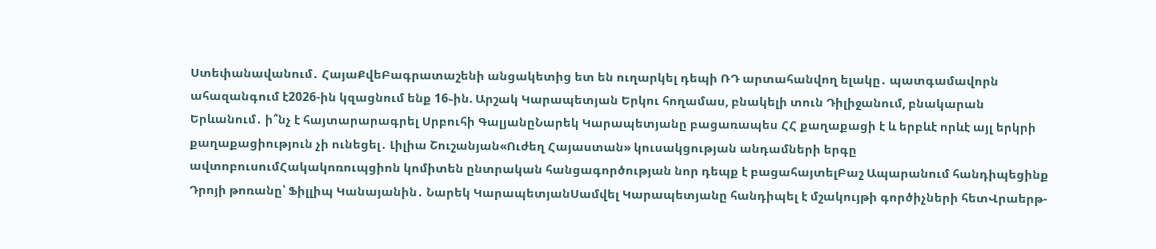Ստեփանավանում․ ՀայաՔվեԲագրատաշենի անցակետից ետ են ուղարկել դեպի ՌԴ արտահանվող ելակը․ պատգամավորն ահազանգում է2026-ին կզացնում ենք 16֊ին. Արշակ Կարապետյան Երկու հողամաս, բնակելի տուն Դիլիջանում, բնակարան Երևանում․ ի՞նչ է հայտարարագրել Սրբուհի ԳալյանըՆարեկ Կարապետյանը բացառապես ՀՀ քաղաքացի է և երբևէ որևէ այլ երկրի քաղաքացիություն չի ունեցել․ Լիլիա Շուշանյան«Ուժեղ Հայաստան» կուսակցության անդամների երգը ավտոբուսումՀակակոռուպցիոն կոմիտեն ընտրական հանցագործության նոր դեպք է բացահայտելԲաշ Ապարանում հանդիպեցինք Դրոյի թոռանը՝ Ֆիլլիպ Կանայանին․ Նարեկ ԿարապետյանՍամվել Կարապետյանը հանդիպել է մշակույթի գործիչների հետՎրաերթ-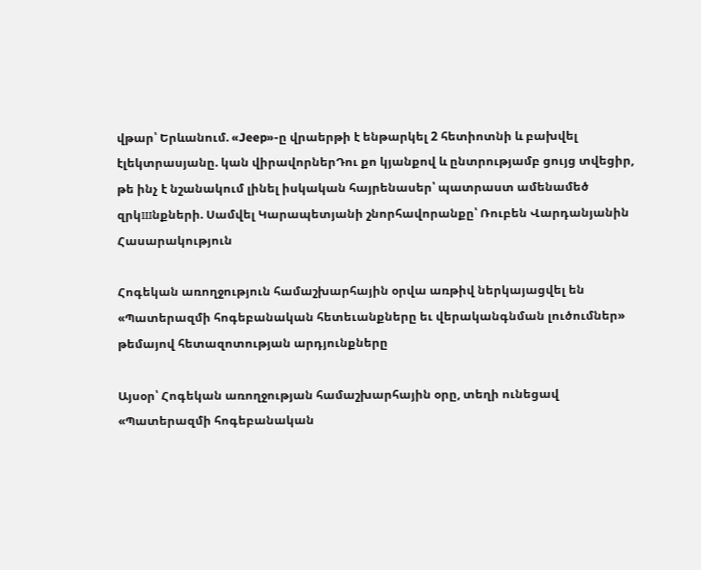վթար՝ Երևանում. «Jeep»-ը վրաերթի է ենթարկել 2 հետիոտնի և բախվել էլեկտրասյանը. կան վիրավորներԴու քո կյանքով և ընտրությամբ ցույց տվեցիր, թե ինչ է նշանակում լինել իսկական հայրենասեր՝ պատրաստ ամենամեծ զրկшնքների. Սամվել Կարապետյանի շնորհավորանքը՝ Ռուբեն Վարդանյանին
Հասարակություն

Հոգեկան առողջություն համաշխարհային օրվա առթիվ ներկայացվել են «Պատերազմի հոգեբանական հետեւանքները եւ վերականգնման լուծումներ» թեմայով հետազոտության արդյունքները

Այսօր՝ Հոգեկան առողջության համաշխարհային օրը, տեղի ունեցավ «Պատերազմի հոգեբանական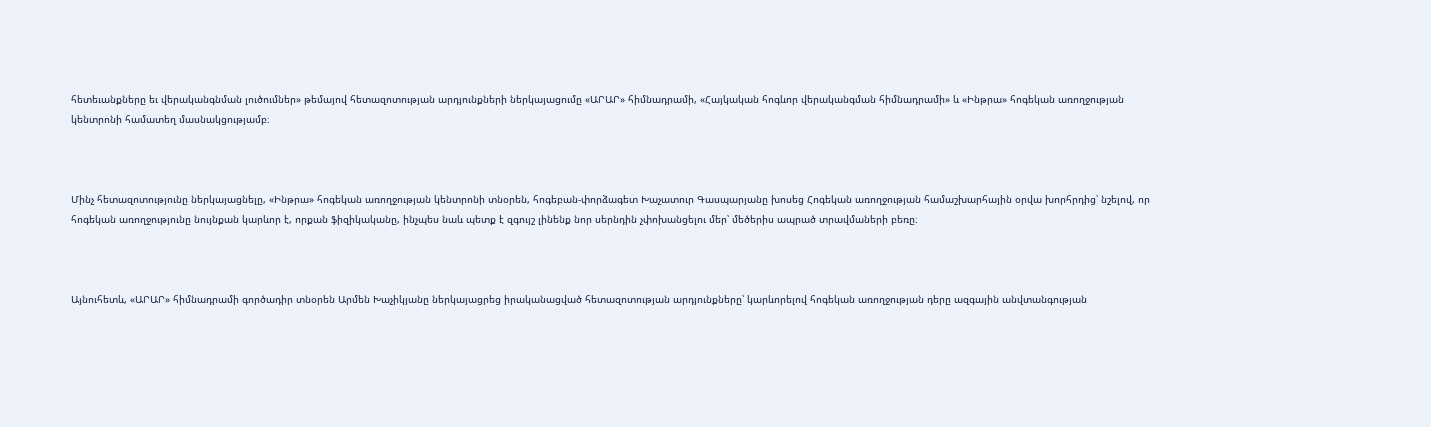հետեւանքները եւ վերականգնման լուծումներ» թեմայով հետազոտության արդյունքների ներկայացումը «ԱՐԱՐ» հիմնադրամի, «Հայկական հոգևոր վերականգման հիմնադրամի» և «Ինթրա» հոգեկան առողջության կենտրոնի համատեղ մասնակցությամբ։



Մինչ հետազոտությունը ներկայացնելը, «Ինթրա» հոգեկան առողջության կենտրոնի տնօրեն, հոգեբան-փորձագետ Խաչատուր Գասպարյանը խոսեց Հոգեկան առողջության համաշխարհային օրվա խորհրդից՝ նշելով, որ հոգեկան առողջությունը նույնքան կարևոր է, որքան ֆիզիկականը, ինչպես նաև պետք է զգույշ լինենք նոր սերնդին չփոխանցելու մեր՝ մեծերիս ապրած տրավմաների բեռը։



Այնուհետև, «ԱՐԱՐ» հիմնադրամի գործադիր տնօրեն Արմեն Խաչիկյանը ներկայացրեց իրականացված հետազոտության արդյունքները՝ կարևորելով հոգեկան առողջության դերը ազգային անվտանգության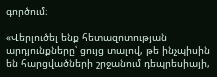գործում։

«Վերլուծել ենք հետազոտության արդյունքները՝ ցույց տալով, թե ինչպիսին են հարցվածների շրջանում դեպրեսիայի,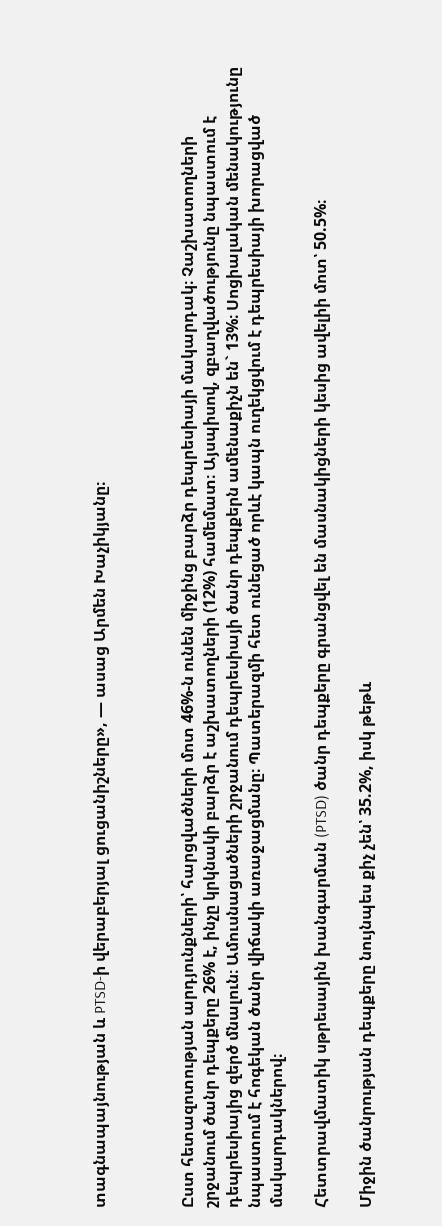տագնապայնության և PTSD-ի վերաբերյալ ցուցանիշները», — ասաց Արմեն Խաչիկյանը։



Ըստ հետազոտության արդյունքների՝ հարցվածների մոտ 46%-ն ունեն միջինց բարձր դեպրեսիայի մակարդակ։ Չաշխատողների շրջանում ծանր դեպքերը 26% է, ինչը կրկնակի բարձր է աշխատողների (12%) համեմատ։ Այսպիսով, զբաղվածությունը նպաստում է դեպրեսիայից զերծ մնալուն։ Ամուսնացածների շրջանում դեպրեսիայի ծանր դեպքերն ամենաքիչն են` 13%։ Սոցիալական մենակությունը նպաստում է հոգեկան ծանր վիճակի առաջացմանը։ Պատերազմի հետ ունեցած որևէ կապն ուղեկցվում է դեպրեսիայի խորացված մակարդակներով։

Հետտրավմատիկ սթրեսային խանգարման (PTSD) ծանր դեպքերը գրանցվել են մասնակիցների կեսից ավելիի մոտ՝ 50.5%։

Միջին ծանրության դեպքերը նույնպես քիչ չեն՝ 35.2%, իսկ թեթև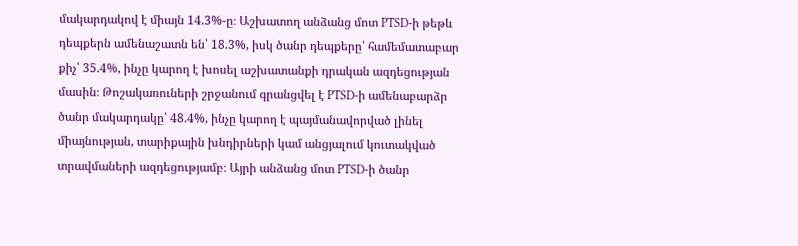մակարդակով է միայն 14.3%-ը։ Աշխատող անձանց մոտ PTSD-ի թեթև դեպքերն ամենաշատն են՝ 18.3%, իսկ ծանր դեպքերը՝ համեմատաբար քիչ՝ 35.4%, ինչը կարող է խոսել աշխատանքի դրական ազդեցության մասին։ Թոշակառուների շրջանում գրանցվել է PTSD-ի ամենաբարձր ծանր մակարդակը՝ 48.4%, ինչը կարող է պայմանավորված լինել միայնության, տարիքային խնդիրների կամ անցյալում կուտակված տրավմաների ազդեցությամբ։ Այրի անձանց մոտ PTSD-ի ծանր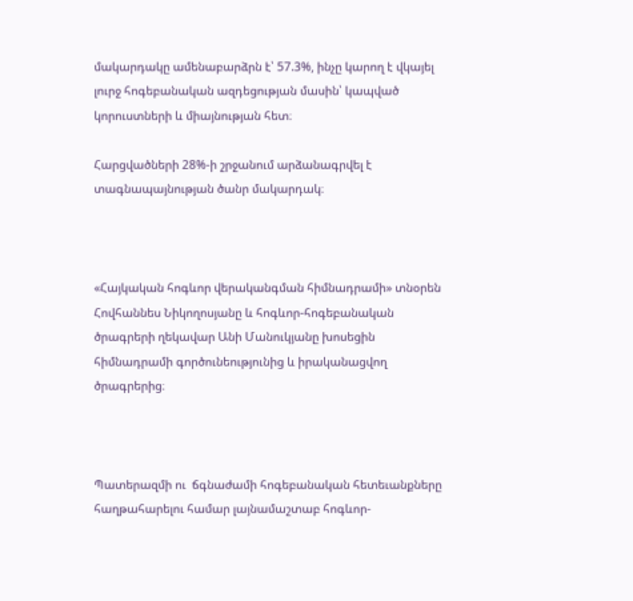մակարդակը ամենաբարձրն է՝ 57.3%, ինչը կարող է վկայել լուրջ հոգեբանական ազդեցության մասին՝ կապված կորուստների և միայնության հետ։

Հարցվածների 28%-ի շրջանում արձանագրվել է տագնապայնության ծանր մակարդակ։



«Հայկական հոգևոր վերականգման հիմնադրամի» տնօրեն Հովհաննես Նիկողոսյանը և հոգևոր-հոգեբանական ծրագրերի ղեկավար Անի Մանուկյանը խոսեցին հիմնադրամի գործունեությունից և իրականացվող ծրագրերից։



Պատերազմի ու  ճգնաժամի հոգեբանական հետեւանքները հաղթահարելու համար լայնամաշտաբ հոգևոր-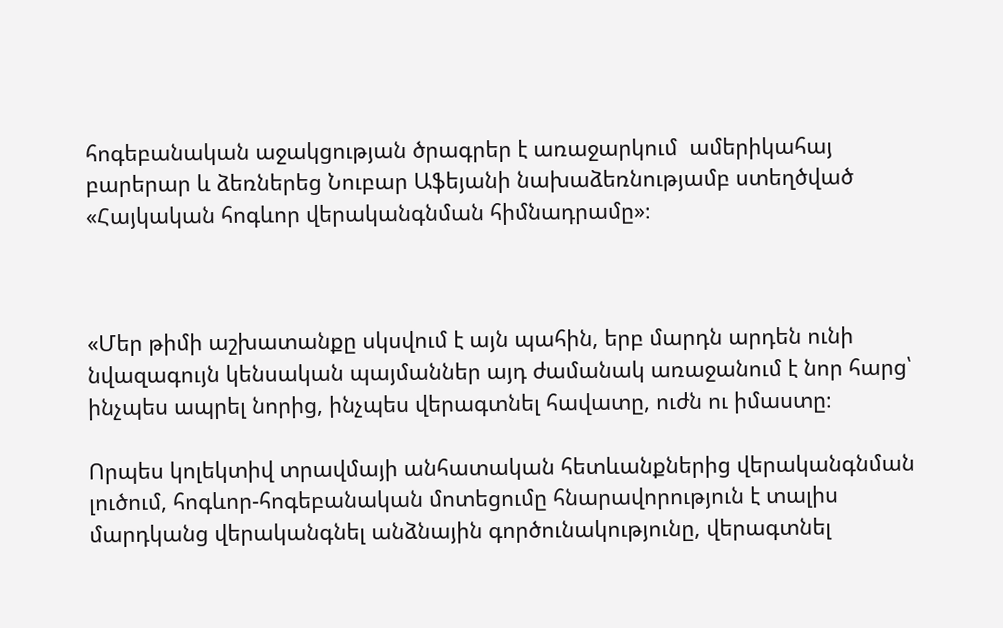հոգեբանական աջակցության ծրագրեր է առաջարկում  ամերիկահայ բարերար և ձեռներեց Նուբար Աֆեյանի նախաձեռնությամբ ստեղծված  «Հայկական հոգևոր վերականգնման հիմնադրամը»։



«Մեր թիմի աշխատանքը սկսվում է այն պահին, երբ մարդն արդեն ունի նվազագույն կենսական պայմաններ այդ ժամանակ առաջանում է նոր հարց՝ ինչպես ապրել նորից, ինչպես վերագտնել հավատը, ուժն ու իմաստը։

Որպես կոլեկտիվ տրավմայի անհատական հետևանքներից վերականգնման լուծում, հոգևոր-հոգեբանական մոտեցումը հնարավորություն է տալիս մարդկանց վերականգնել անձնային գործունակությունը, վերագտնել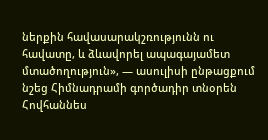ներքին հավասարակշռությունն ու հավատը, և ձևավորել ապագայամետ մտածողություն», — ասուլիսի ընթացքում նշեց Հիմնադրամի գործադիր տնօրեն Հովհաննես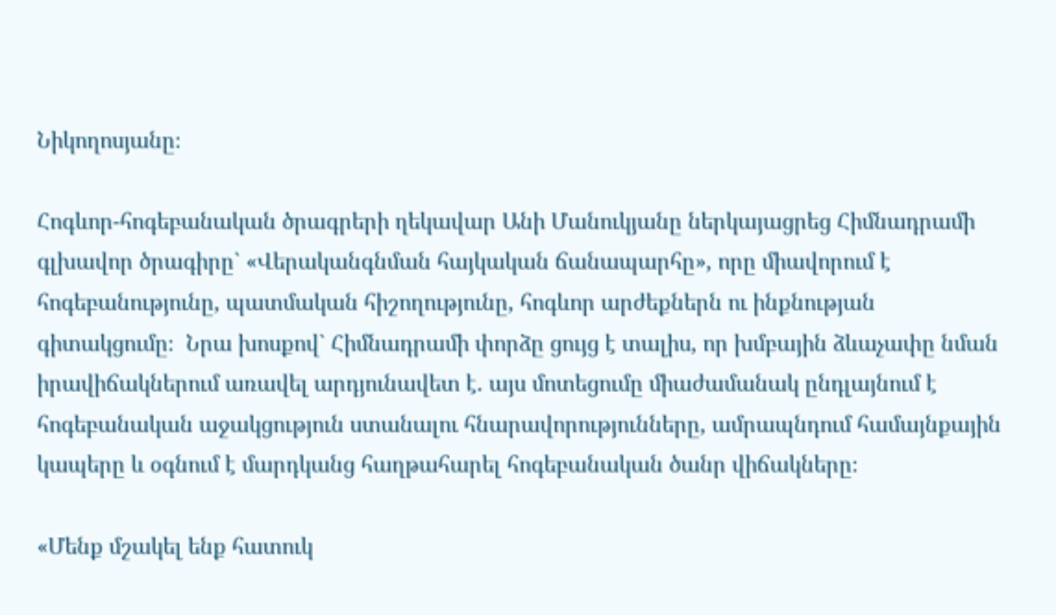Նիկողոսյանը։

Հոգևոր-հոգեբանական ծրագրերի ղեկավար Անի Մանուկյանը ներկայացրեց Հիմնադրամի գլխավոր ծրագիրը` «Վերականգնման հայկական ճանապարհը», որը միավորում է հոգեբանությունը, պատմական հիշողությունը, հոգևոր արժեքներն ու ինքնության գիտակցումը։  Նրա խոսքով` Հիմնադրամի փորձը ցույց է տալիս, որ խմբային ձևաչափը նման իրավիճակներում առավել արդյունավետ է. այս մոտեցումը միաժամանակ ընդլայնում է հոգեբանական աջակցություն ստանալու հնարավորությունները, ամրապնդում համայնքային կապերը և օգնում է մարդկանց հաղթահարել հոգեբանական ծանր վիճակները։

«Մենք մշակել ենք հատուկ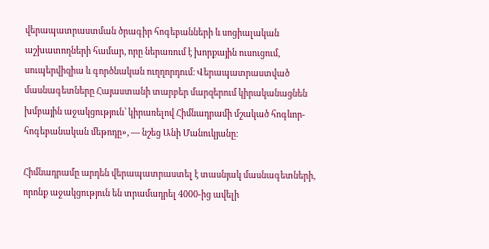վերապատրաստման ծրագիր հոգեբանների և սոցիալական աշխատողների համար, որը ներառում է խորքային ուսուցում, սուպերվիզիա և գործնական ուղղորդում։ Վերապատրաստված մասնագետները Հայաստանի տարբեր մարզերում կիրականացնեն խմբային աջակցություն՝ կիրառելով Հիմնադրամի մշակած հոգևոր-հոգեբանական մեթոդը», — նշեց Անի Մանուկյանը։

Հիմնադրամը արդեն վերապատրաստել է տասնյակ մասնագետների, որոնք աջակցություն են տրամադրել 4000-ից ավելի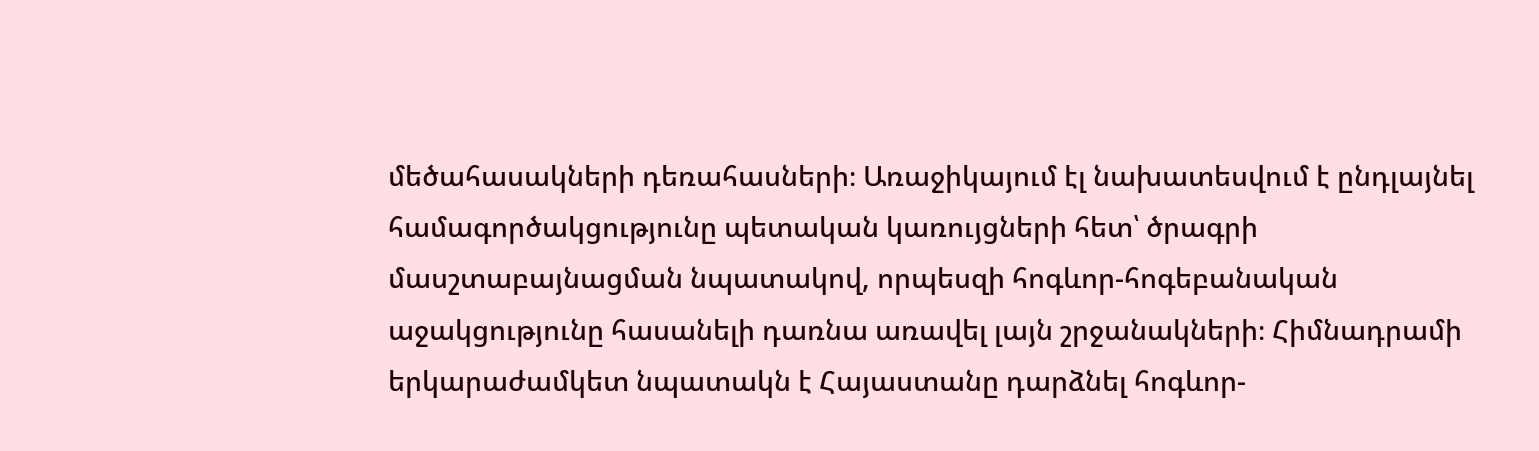մեծահասակների դեռահասների։ Առաջիկայում էլ նախատեսվում է ընդլայնել համագործակցությունը պետական կառույցների հետ՝ ծրագրի մասշտաբայնացման նպատակով, որպեսզի հոգևոր-հոգեբանական աջակցությունը հասանելի դառնա առավել լայն շրջանակների։ Հիմնադրամի երկարաժամկետ նպատակն է Հայաստանը դարձնել հոգևոր-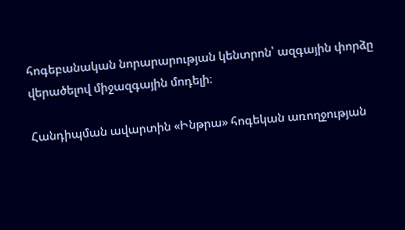հոգեբանական նորարարության կենտրոն՝ ազգային փորձը վերածելով միջազգային մոդելի։

Հանդիպման ավարտին «Ինթրա» հոգեկան առողջության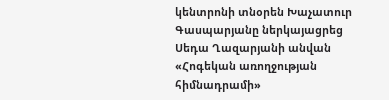կենտրոնի տնօրեն Խաչատուր Գասպարյանը ներկայացրեց Սեդա Ղազարյանի անվան «Հոգեկան առողջության հիմնադրամի»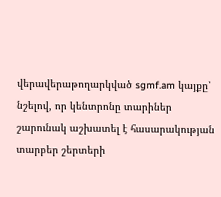վերավերաթողարկված sgmf.am կայքը՝ նշելով, որ կենտրոնը տարիներ շարունակ աշխատել է հասարակության տարբեր շերտերի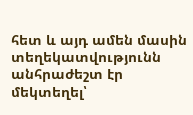հետ և այդ ամեն մասին տեղեկատվությունն անհրաժեշտ էր մեկտեղել՝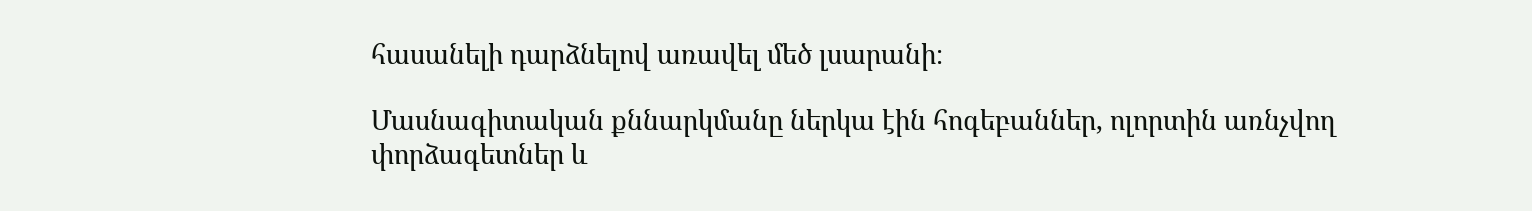հասանելի դարձնելով առավել մեծ լսարանի։

Մասնագիտական քննարկմանը ներկա էին հոգեբաններ, ոլորտին առնչվող փորձագետներ և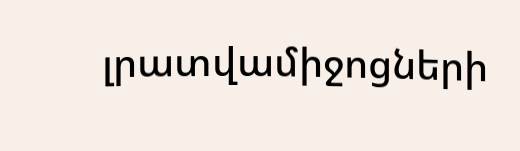լրատվամիջոցների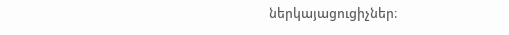ներկայացուցիչներ։